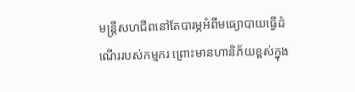មន្រ្តីសហជីពនៅតែបារម្ភអំពីមធ្យោបាយធ្វើដំណើររបស់កម្មករ ព្រោះមានហានិភ័យខ្ពស់ក្នុង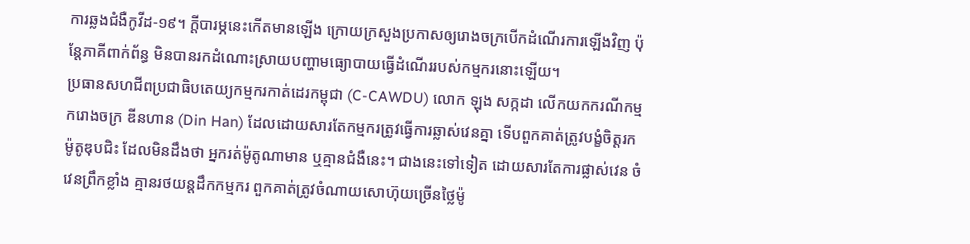ការឆ្លងជំងឺកូវីដ-១៩។ ក្តីបារម្ភនេះកើតមានឡើង ក្រោយក្រសួងប្រកាសឲ្យរោងចក្របើកដំណើរការឡើងវិញ ប៉ុន្តែភាគីពាក់ព័ន្ធ មិនបានរកដំណោះស្រាយបញ្ហាមធ្យោបាយធ្វើដំណើររបស់កម្មករនោះឡើយ។
ប្រធានសហជីពប្រជាធិបតេយ្យកម្មករកាត់ដេរកម្ពុជា (C-CAWDU) លោក ឡុង សក្កដា លើកយកករណីកម្មករោងចក្រ ឌីនហាន (Din Han) ដែលដោយសារតែកម្មករត្រូវធ្វើការឆ្លាស់វេនគ្នា ទើបពួកគាត់ត្រូវបង្ខំចិត្តរកម៉ូតូឌុបជិះ ដែលមិនដឹងថា អ្នករត់ម៉ូតូណាមាន ឬគ្មានជំងឺនេះ។ ជាងនេះទៅទៀត ដោយសារតែការផ្លាស់វេន ចំវេនព្រឹកខ្លាំង គ្មានរថយន្តដឹកកម្មករ ពួកគាត់ត្រូវចំណាយសោហ៊ុយច្រើនថ្លៃម៉ូ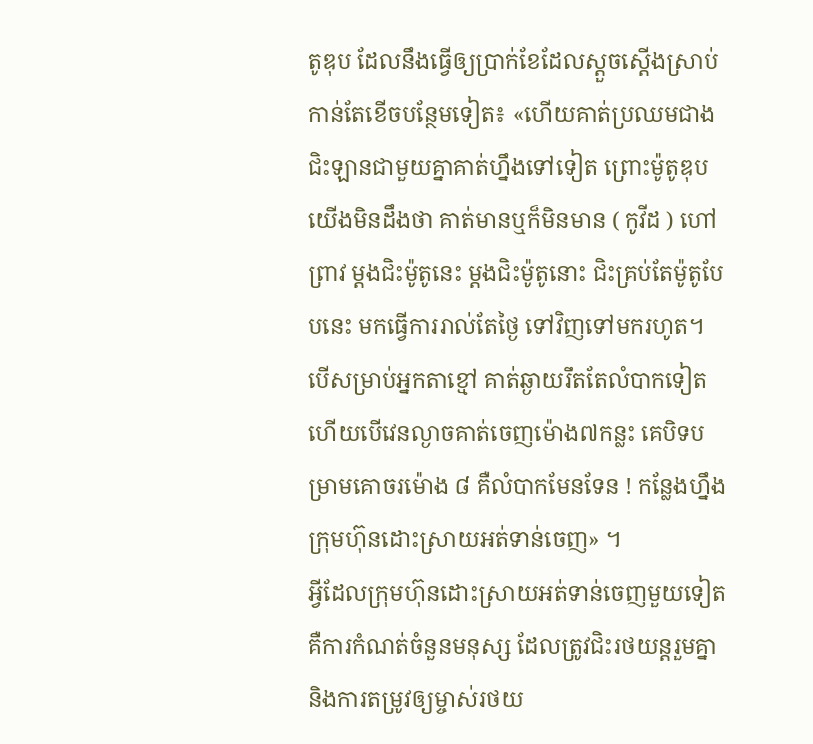តូឌុប ដែលនឹងធ្វើឲ្យប្រាក់ខែដែលស្តួចស្តើងស្រាប់ កាន់តែខើចបន្ថែមទៀត៖ «ហើយគាត់ប្រឈមជាងជិះឡានជាមួយគ្នាគាត់ហ្នឹងទៅទៀត ព្រោះម៉ូតូឌុប យើងមិនដឹងថា គាត់មានឬក៏មិនមាន ( កូវីដ ) ហៅព្រាវ ម្ដងជិះម៉ូតូនេះ ម្តងជិះម៉ូតូនោះ ជិះគ្រប់តែម៉ូតូបែបនេះ មកធ្វើការរាល់តែថ្ងៃ ទៅវិញទៅមករហូត។ បើសម្រាប់អ្នកតាខ្មៅ គាត់ឆ្ងាយរឹតតែលំបាកទៀត ហើយបើវេនល្ងាចគាត់ចេញម៉ោង៧កន្លះ គេបិទបម្រាមគោចរម៉ោង ៨ គឺលំបាកមែនទែន ! កន្លែងហ្នឹងក្រុមហ៊ុនដោះស្រាយអត់ទាន់ចេញ» ។
អ្វីដែលក្រុមហ៊ុនដោះស្រាយអត់ទាន់ចេញមួយទៀត គឺការកំណត់ចំនួនមនុស្ស ដែលត្រូវជិះរថយន្តរួមគ្នា និងការតម្រូវឲ្យម្ចាស់រថយ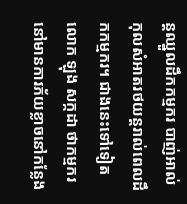ន្តឈ្នួលដឹកកម្មករ បាញ់អាល់កុលសំអាតរថយន្តរាល់ពេលដឹកកម្មករ។ ជាងនេះទៅទៀតលោក ឡុង សក្កដា ថាកម្មករនៅមានការភ័យខ្លាចនៅកន្លែង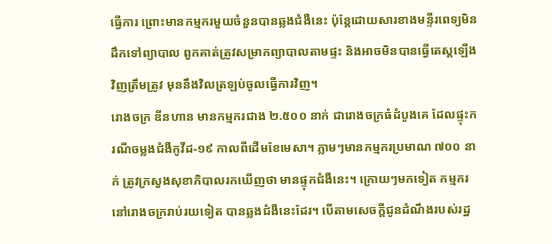ធ្វើការ ព្រោះមានកម្មករមួយចំនួនបានឆ្លងជំងឺនេះ ប៉ុន្តែដោយសារខាងមន្ទីរពេទ្យមិនដឹកទៅព្យាបាល ពួកគាត់ត្រូវសម្រាកព្យាបាលតាមផ្ទះ និងអាចមិនបានធ្វើតេស្តឡើងវិញត្រឹមត្រូវ មុននឹងវិលត្រឡប់ចូលធ្វើការវិញ។
រោងចក្រ ឌីនហាន មានកម្មករជាង ២.៥០០ នាក់ ជារោងចក្រធំដំបូងគេ ដែលផ្ទុះករណីចម្លងជំងឺកូវីដ-១៩ កាលពីដើមខែមេសា។ ភ្លាមៗមានកម្មករប្រមាណ ៧០០ នាក់ ត្រូវក្រសួងសុខាភិបាលរកឃើញថា មានផ្ទុកជំងឺនេះ។ ក្រោយៗមកទៀត កម្មករនៅរោងចក្ររាប់រយទៀត បានឆ្លងជំងឺនេះដែរ។ បើតាមសេចក្តីជូនដំណឹងរបស់រដ្ឋ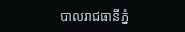បាលរាជធានីភ្នំ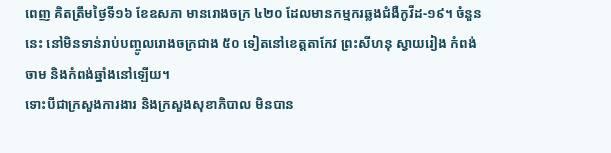ពេញ គិតត្រឹមថ្ងៃទី១៦ ខែឧសភា មានរោងចក្រ ៤២០ ដែលមានកម្មករឆ្លងជំងឺកូវីដ-១៩។ ចំនួននេះ នៅមិនទាន់រាប់បញ្ចូលរោងចក្រជាង ៥០ ទៀតនៅខេត្តតាកែវ ព្រះសីហនុ ស្វាយរៀង កំពង់ចាម និងកំពង់ឆ្នាំងនៅឡើយ។
ទោះបីជាក្រសួងការងារ និងក្រសួងសុខាភិបាល មិនបាន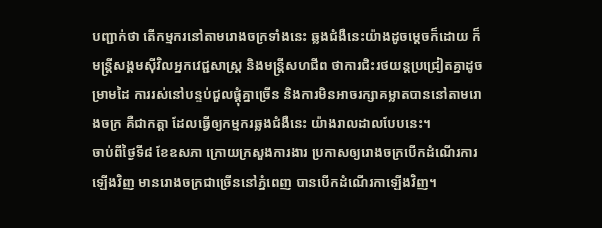បញ្ជាក់ថា តើកម្មករនៅតាមរោងចក្រទាំងនេះ ឆ្លងជំងឺនេះយ៉ាងដូចម្តេចក៏ដោយ ក៏មន្រ្តីសង្គមស៊ីវិលអ្នកវេជ្ជសាស្រ្ត និងមន្រ្តីសហជីព ថាការជិះរថយន្តប្រជ្រៀតគ្នាដូចម្រាមដៃ ការរស់នៅបន្ទប់ជួលផ្តុំគ្នាច្រើន និងការមិនអាចរក្សាគម្លាតបាននៅតាមរោងចក្រ គឺជាកត្តា ដែលធ្វើឲ្យកម្មករឆ្លងជំងឺនេះ យ៉ាងរាលដាលបែបនេះ។
ចាប់ពីថ្ងៃទី៨ ខែឧសភា ក្រោយក្រសួងការងារ ប្រកាសឲ្យរោងចក្របើកដំណើរការឡើងវិញ មានរោងចក្រជាច្រើននៅភ្នំពេញ បានបើកដំណើរកាឡើងវិញ។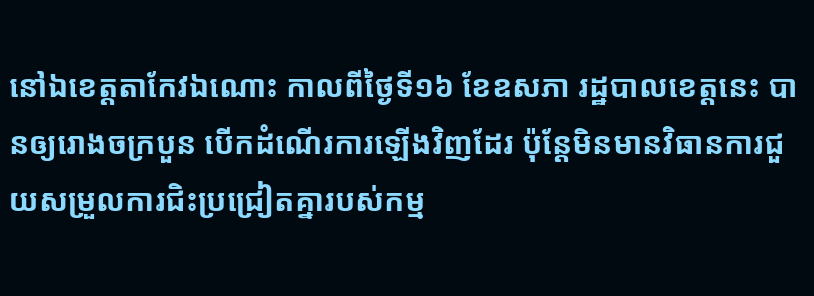នៅឯខេត្តតាកែវឯណោះ កាលពីថ្ងៃទី១៦ ខែឧសភា រដ្ឋបាលខេត្តនេះ បានឲ្យរោងចក្របួន បើកដំណើរការឡើងវិញដែរ ប៉ុន្តែមិនមានវិធានការជួយសម្រួលការជិះប្រជ្រៀតគ្នារបស់កម្ម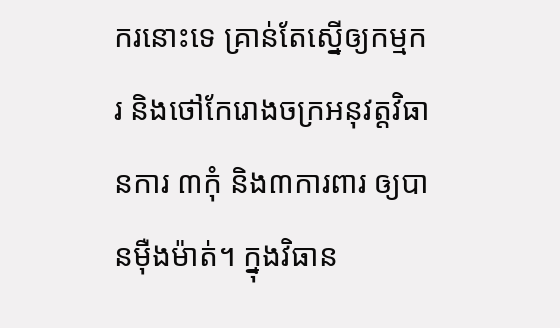ករនោះទេ គ្រាន់តែស្នើឲ្យកម្មករ និងថៅកែរោងចក្រអនុវត្តវិធានការ ៣កុំ និង៣ការពារ ឲ្យបានម៉ឺងម៉ាត់។ ក្នុងវិធាន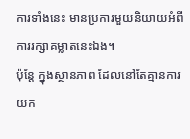ការទាំងនេះ មានប្រការមួយនិយាយអំពីការរក្សាគម្លាតនេះឯង។
ប៉ុន្តែ ក្នុងស្ថានភាព ដែលនៅតែគ្មានការយក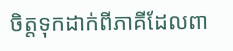ចិត្តទុកដាក់ពីភាគីដែលពា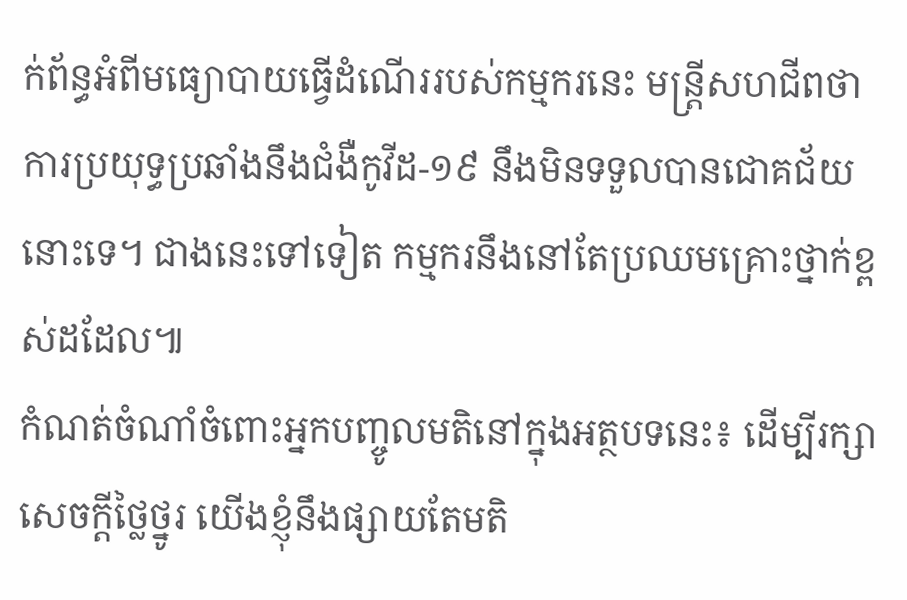ក់ព័ន្ធអំពីមធ្យោបាយធ្វើដំណើររបស់កម្មករនេះ មន្រ្តីសហជីពថា ការប្រយុទ្ធប្រឆាំងនឹងជំងឺកូវីដ-១៩ នឹងមិនទទួលបានជោគជ័យនោះទេ។ ជាងនេះទៅទៀត កម្មករនឹងនៅតែប្រឈមគ្រោះថ្នាក់ខ្ពស់ដដែល៕
កំណត់ចំណាំចំពោះអ្នកបញ្ចូលមតិនៅក្នុងអត្ថបទនេះ៖ ដើម្បីរក្សាសេចក្ដីថ្លៃថ្នូរ យើងខ្ញុំនឹងផ្សាយតែមតិ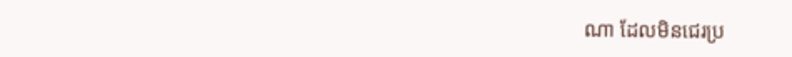ណា ដែលមិនជេរប្រ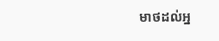មាថដល់អ្ន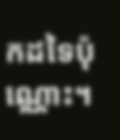កដទៃប៉ុណ្ណោះ។